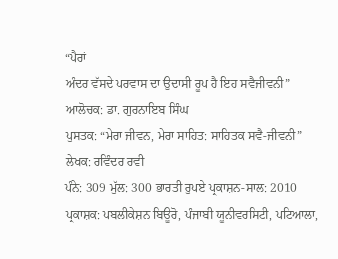“ਪੈਰਾਂ
ਅੰਦਰ ਵੱਸਦੇ ਪਰਵਾਸ ਦਾ ਉਦਾਸੀ ਰੂਪ ਹੈ ਇਹ ਸਵੈਜੀਵਨੀ”
ਆਲੋਚਕ: ਡਾ. ਗੁਰਨਾਇਬ ਸਿੰਘ
ਪੁਸਤਕ: “ਮੇਰਾ ਜੀਵਨ, ਮੇਰਾ ਸਾਹਿਤ: ਸਾਹਿਤਕ ਸਵੈ-ਜੀਵਨੀ”
ਲੇਖਕ: ਰਵਿੰਦਰ ਰਵੀ
ਪੰਨੇ: 309 ਮੁੱਲ: 300 ਭਾਰਤੀ ਰੁਪਏ ਪ੍ਰਕਾਸ਼ਨ-ਸਾਲ: 2010
ਪ੍ਰਕਾਸ਼ਕ: ਪਬਲੀਕੇਸ਼ਨ ਬਿਊਰੋ, ਪੰਜਾਬੀ ਯੂਨੀਵਰਸਿਟੀ, ਪਟਿਆਲਾ,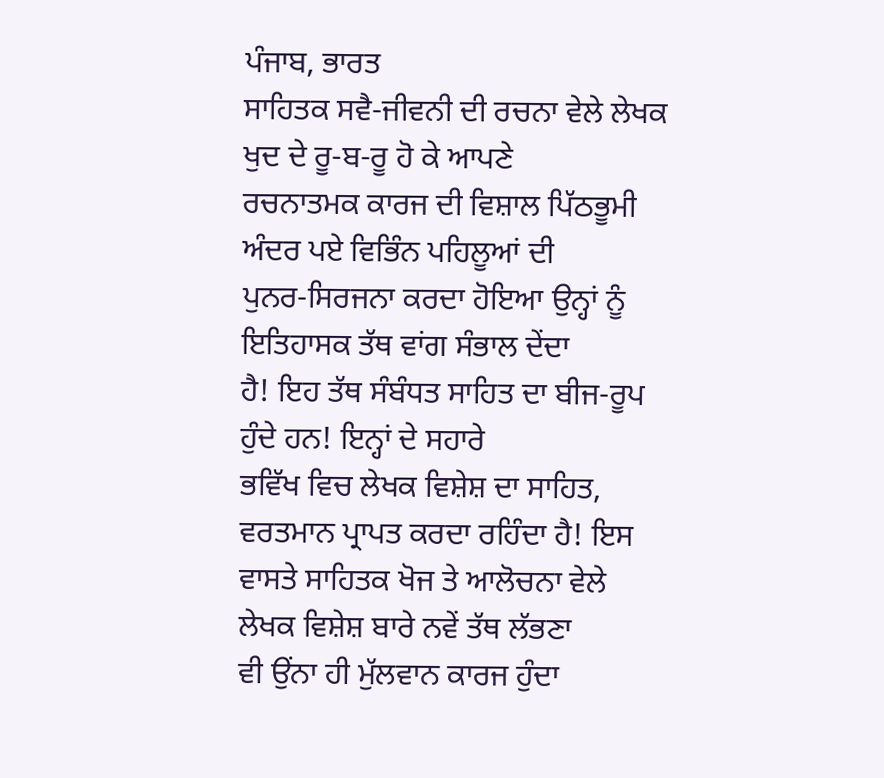ਪੰਜਾਬ, ਭਾਰਤ
ਸਾਹਿਤਕ ਸਵੈ-ਜੀਵਨੀ ਦੀ ਰਚਨਾ ਵੇਲੇ ਲੇਖਕ ਖੁਦ ਦੇ ਰੂ-ਬ-ਰੂ ਹੋ ਕੇ ਆਪਣੇ
ਰਚਨਾਤਮਕ ਕਾਰਜ ਦੀ ਵਿਸ਼ਾਲ ਪਿੱਠਭੂਮੀ ਅੰਦਰ ਪਏ ਵਿਭਿੰਨ ਪਹਿਲੂਆਂ ਦੀ
ਪੁਨਰ-ਸਿਰਜਨਾ ਕਰਦਾ ਹੋਇਆ ਉਨ੍ਹਾਂ ਨੂੰ ਇਤਿਹਾਸਕ ਤੱਥ ਵਾਂਗ ਸੰਭਾਲ ਦੇਂਦਾ
ਹੈ! ਇਹ ਤੱਥ ਸੰਬੰਧਤ ਸਾਹਿਤ ਦਾ ਬੀਜ-ਰੂਪ ਹੁੰਦੇ ਹਨ! ਇਨ੍ਹਾਂ ਦੇ ਸਹਾਰੇ
ਭਵਿੱਖ ਵਿਚ ਲੇਖਕ ਵਿਸ਼ੇਸ਼ ਦਾ ਸਾਹਿਤ, ਵਰਤਮਾਨ ਪ੍ਰਾਪਤ ਕਰਦਾ ਰਹਿੰਦਾ ਹੈ! ਇਸ
ਵਾਸਤੇ ਸਾਹਿਤਕ ਖੋਜ ਤੇ ਆਲੋਚਨਾ ਵੇਲੇ ਲੇਖਕ ਵਿਸ਼ੇਸ਼ ਬਾਰੇ ਨਵੇਂ ਤੱਥ ਲੱਭਣਾ
ਵੀ ਉਂਨਾ ਹੀ ਮੁੱਲਵਾਨ ਕਾਰਜ ਹੁੰਦਾ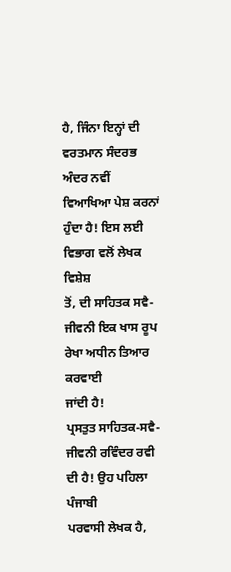ਹੈ, ਜਿੰਨਾ ਇਨ੍ਹਾਂ ਦੀ ਵਰਤਮਾਨ ਸੰਦਰਭ
ਅੰਦਰ ਨਵੀਂ ਵਿਆਖਿਆ ਪੇਸ਼ ਕਰਨਾਂ ਹੁੰਦਾ ਹੈ! ਇਸ ਲਈ ਵਿਭਾਗ ਵਲੋਂ ਲੇਖਕ ਵਿਸ਼ੇਸ਼
ਤੋਂ, ਦੀ ਸਾਹਿਤਕ ਸਵੈ-ਜੀਵਨੀ ਇਕ ਖਾਸ ਰੂਪ ਰੇਖਾ ਅਧੀਨ ਤਿਆਰ ਕਰਵਾਈ
ਜਾਂਦੀ ਹੈ!
ਪ੍ਰਸਤੁਤ ਸਾਹਿਤਕ-ਸਵੈ-ਜੀਵਨੀ ਰਵਿੰਦਰ ਰਵੀ ਦੀ ਹੈ! ਉਹ ਪਹਿਲਾ ਪੰਜਾਬੀ
ਪਰਵਾਸੀ ਲੇਖਕ ਹੈ,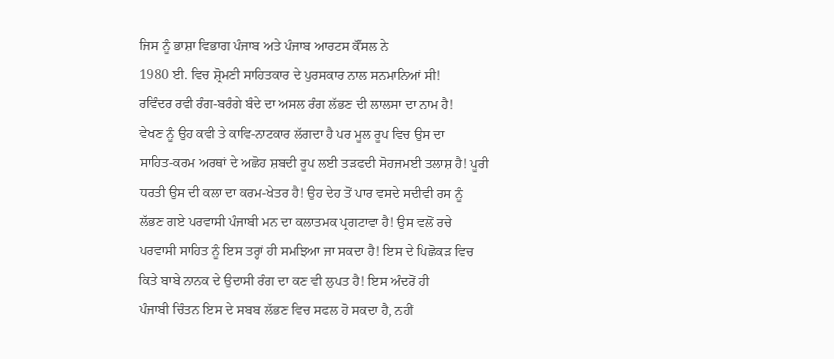ਜਿਸ ਨੂੰ ਭਾਸ਼ਾ ਵਿਭਾਗ ਪੰਜਾਬ ਅਤੇ ਪੰਜਾਬ ਆਰਟਸ ਕੌਂਸਲ ਨੇ
1980 ਈ. ਵਿਚ ਸ਼੍ਰੋਮਣੀ ਸਾਹਿਤਕਾਰ ਦੇ ਪੁਰਸਕਾਰ ਨਾਲ ਸਨਮਾਨਿਆਂ ਸੀ!
ਰਵਿੰਦਰ ਰਵੀ ਰੰਗ-ਬਰੰਗੇ ਬੰਦੇ ਦਾ ਅਸਲ ਰੰਗ ਲੱਭਣ ਦੀ ਲਾਲਸਾ ਦਾ ਨਾਮ ਹੈ!
ਵੇਖਣ ਨੂੰ ਉਹ ਕਵੀ ਤੇ ਕਾਵਿ-ਨਾਟਕਾਰ ਲੱਗਦਾ ਹੈ ਪਰ ਮੂਲ ਰੂਪ ਵਿਚ ਉਸ ਦਾ
ਸਾਹਿਤ-ਕਰਮ ਅਰਥਾਂ ਦੇ ਅਛੋਹ ਸ਼ਬਦੀ ਰੂਪ ਲਈ ਤੜਫਦੀ ਸੋਹਜਮਈ ਤਲਾਸ਼ ਹੈ! ਪੂਰੀ
ਧਰਤੀ ਉਸ ਦੀ ਕਲਾ ਦਾ ਕਰਮ-ਖੇਤਰ ਹੈ! ਉਹ ਦੇਹ ਤੋਂ ਪਾਰ ਵਸਦੇ ਸਦੀਵੀ ਰਸ ਨੂੰ
ਲੱਭਣ ਗਏ ਪਰਵਾਸੀ ਪੰਜਾਬੀ ਮਨ ਦਾ ਕਲਾਤਮਕ ਪ੍ਰਗਟਾਵਾ ਹੈ! ਉਸ ਵਲੋਂ ਰਚੇ
ਪਰਵਾਸੀ ਸਾਹਿਤ ਨੂੰ ਇਸ ਤਰ੍ਹਾਂ ਹੀ ਸਮਝਿਆ ਜਾ ਸਕਦਾ ਹੈ! ਇਸ ਦੇ ਪਿਛੋਕੜ ਵਿਚ
ਕਿਤੇ ਬਾਬੇ ਨਾਨਕ ਦੇ ਉਦਾਸੀ ਰੰਗ ਦਾ ਕਣ ਵੀ ਲੁਪਤ ਹੈ! ਇਸ ਅੰਦਰੋਂ ਹੀ
ਪੰਜਾਬੀ ਚਿੰਤਨ ਇਸ ਦੇ ਸਬਬ ਲੱਭਣ ਵਿਚ ਸਫਲ ਹੋ ਸਕਦਾ ਹੈ, ਨਹੀਂ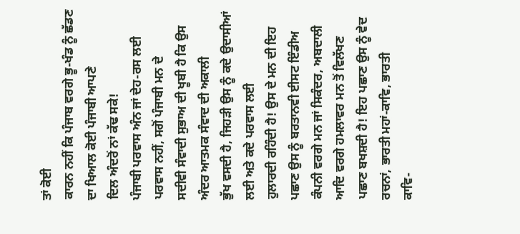ਤਾਂ ਕੋਈ
ਕਾਰਨ ਨਹੀਂ ਕਿ ਪੰਜਾਬ ਵਰਗੇ ਭੂ-ਖੰਡ ਨੂੰ ਛੱਡਣ ਦਾ ਖਿਆਲ ਕੋਈ ਪੰਜਾਬੀ ਆਪਣੇ
ਦਿਲ ਅੰਦਰੋਂ ਨਾਂ ਕੱਢ ਸਕੇ!
ਪੰਜਾਬੀ ਪਰਵਾਸ ਅੰਨ ਜਾਂ ਦੇਹ-ਰਸ ਲਈ ਪਰਵਾਸ ਨਹੀਂ, ਸਗੋਂ ਪੰਜਾਬੀ ਮਨ ਦੇ
ਸਦੀਵੀ ਸੰਵਾਦੀ ਸੁਭਾਅ ਦੀ ਖੂਬੀ ਹੈ ਕਿ ਉਸ ਅੰਦਰ ਆਤਮਕ ਸੰਵਾਦ ਦੀ ਅਕਾਲੀ
ਭੁੱਖ ਵਸਦੀ ਹੈ, ਜਿਹੜੀ ਉਸ ਨੂੰ ਕਦੇ ਉਦਾਸੀਆਂ ਲਈ ਅਤੇ ਕਦੇ ਪਰਵਾਸ ਲਈ
ਹੁਲਾਰਦੀ ਰਹਿੰਦੀ ਹੈ! ਉਸ ਦੇ ਮਨ ਦੀ ਇਹ ਪਛਾਣ ਉਸ ਨੂੰ ਬਰਤਾਨਵੀ ਈਸਟ ਇੰਡੀਅ
ਕੰਪਨੀ ਵਰਗੇ ਮਨ ਜਾਂ ਸਿਕੰਦਰ, ਅਬਦਾਲੀ ਆਦਿ ਵਰਗੇ ਹਮਲਾਵਰ ਮਨ ਤੋਂ ਵਿਲੱਖਣ
ਪਛਾਣ ਬਖਸ਼ਦੀ ਹੈ! ਇਹ ਪਛਾਣ ਉਸ ਨੂੰ ਵੇਦ ਰਚਨਾਂ, ਭਾਰਤੀ ਮਹਾਂ-ਕਾਵਿ, ਭਾਰਤੀ
ਕਾਵਿ-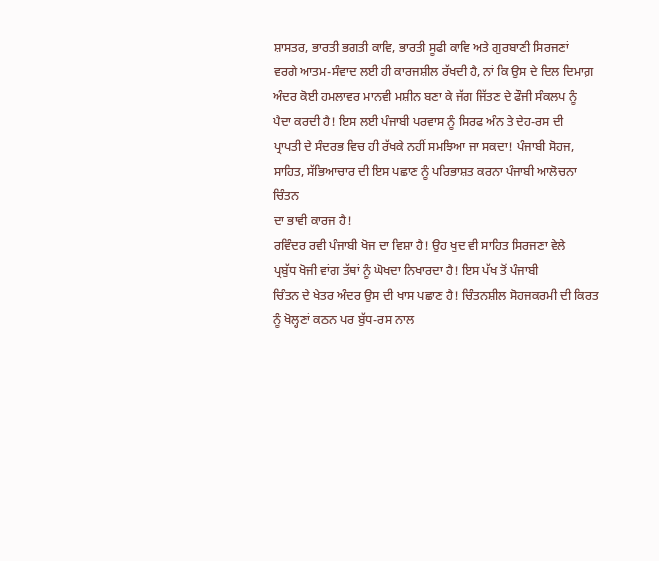ਸ਼ਾਸਤਰ, ਭਾਰਤੀ ਭਗਤੀ ਕਾਵਿ, ਭਾਰਤੀ ਸੂਫੀ ਕਾਵਿ ਅਤੇ ਗੁਰਬਾਣੀ ਸਿਰਜਣਾਂ
ਵਰਗੇ ਆਤਮ-ਸੰਵਾਦ ਲਈ ਹੀ ਕਾਰਜਸ਼ੀਲ ਰੱਖਦੀ ਹੈ, ਨਾਂ ਕਿ ਉਸ ਦੇ ਦਿਲ ਦਿਮਾਗ਼
ਅੰਦਰ ਕੋਈ ਹਮਲਾਵਰ ਮਾਨਵੀ ਮਸ਼ੀਨ ਬਣਾ ਕੇ ਜੱਗ ਜਿੱਤਣ ਦੇ ਫੌਜੀ ਸੰਕਲਪ ਨੂੰ
ਪੈਦਾ ਕਰਦੀ ਹੈ! ਇਸ ਲਈ ਪੰਜਾਬੀ ਪਰਵਾਸ ਨੂੰ ਸਿਰਫ ਅੰਨ ਤੇ ਦੇਹ-ਰਸ ਦੀ
ਪ੍ਰਾਪਤੀ ਦੇ ਸੰਦਰਭ ਵਿਚ ਹੀ ਰੱਖਕੇ ਨਹੀਂ ਸਮਝਿਆ ਜਾ ਸਕਦਾ! ਪੰਜਾਬੀ ਸੋਹਜ,
ਸਾਹਿਤ, ਸੱਭਿਆਚਾਰ ਦੀ ਇਸ ਪਛਾਣ ਨੂੰ ਪਰਿਭਾਸ਼ਤ ਕਰਨਾ ਪੰਜਾਬੀ ਆਲੋਚਨਾ ਚਿੰਤਨ
ਦਾ ਭਾਵੀ ਕਾਰਜ ਹੈ!
ਰਵਿੰਦਰ ਰਵੀ ਪੰਜਾਬੀ ਖੋਜ ਦਾ ਵਿਸ਼ਾ ਹੈ! ਉਹ ਖੁਦ ਵੀ ਸਾਹਿਤ ਸਿਰਜਣਾ ਵੇਲੇ
ਪ੍ਰਬੁੱਧ ਖੋਜੀ ਵਾਂਗ ਤੱਥਾਂ ਨੂੰ ਘੋਖਦਾ ਨਿਖਾਰਦਾ ਹੈ! ਇਸ ਪੱਖ ਤੋਂ ਪੰਜਾਬੀ
ਚਿੰਤਨ ਦੇ ਖੇਤਰ ਅੰਦਰ ਉਸ ਦੀ ਖਾਸ ਪਛਾਣ ਹੈ! ਚਿੰਤਨਸ਼ੀਲ ਸੋਹਜਕਰਮੀ ਦੀ ਕਿਰਤ
ਨੂੰ ਖੋਲ੍ਹਣਾਂ ਕਠਨ ਪਰ ਬੁੱਧ-ਰਸ ਨਾਲ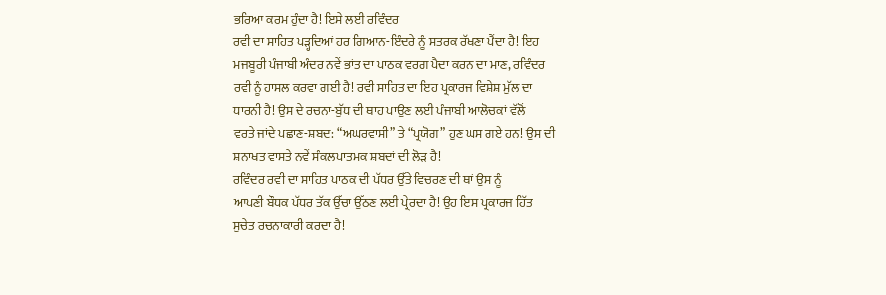ਭਰਿਆ ਕਰਮ ਹੁੰਦਾ ਹੈ! ਇਸੇ ਲਈ ਰਵਿੰਦਰ
ਰਵੀ ਦਾ ਸਾਹਿਤ ਪੜ੍ਹਦਿਆਂ ਹਰ ਗਿਆਨ-ਇੰਦਰੇ ਨੂੰ ਸਤਰਕ ਰੱਖਣਾ ਪੈਂਦਾ ਹੈ! ਇਹ
ਮਜਬੂਰੀ ਪੰਜਾਬੀ ਅੰਦਰ ਨਵੇਂ ਭਾਂਤ ਦਾ ਪਾਠਕ ਵਰਗ ਪੈਦਾ ਕਰਨ ਦਾ ਮਾਣ, ਰਵਿੰਦਰ
ਰਵੀ ਨੂੰ ਹਾਸਲ ਕਰਵਾ ਗਈ ਹੈ! ਰਵੀ ਸਾਹਿਤ ਦਾ ਇਹ ਪ੍ਰਕਾਰਜ ਵਿਸ਼ੇਸ਼ ਮੁੱਲ ਦਾ
ਧਾਰਨੀ ਹੈ! ਉਸ ਦੇ ਰਚਨਾ-ਬੁੱਧ ਦੀ ਥਾਹ ਪਾਉਣ ਲਈ ਪੰਜਾਬੀ ਆਲੋਚਕਾਂ ਵੱਲੋਂ
ਵਰਤੇ ਜਾਂਦੇ ਪਛਾਣ-ਸ਼ਬਦ: “ਅਘਰਵਾਸੀ” ਤੇ “ਪ੍ਰਯੋਗ” ਹੁਣ ਘਸ ਗਏ ਹਨ! ਉਸ ਦੀ
ਸ਼ਨਾਖਤ ਵਾਸਤੇ ਨਵੇਂ ਸੰਕਲਪਾਤਮਕ ਸ਼ਬਦਾਂ ਦੀ ਲੋੜ ਹੈ!
ਰਵਿੰਦਰ ਰਵੀ ਦਾ ਸਾਹਿਤ ਪਾਠਕ ਦੀ ਪੱਧਰ ਉੱਤੇ ਵਿਚਰਣ ਦੀ ਥਾਂ ਉਸ ਨੂੰ
ਆਪਣੀ ਬੌਧਕ ਪੱਧਰ ਤੱਕ ਉੱਚਾ ਉੱਠਣ ਲਈ ਪ੍ਰੇਰਦਾ ਹੈ! ਉਹ ਇਸ ਪ੍ਰਕਾਰਜ ਹਿੱਤ
ਸੁਚੇਤ ਰਚਨਾਕਾਰੀ ਕਰਦਾ ਹੈ!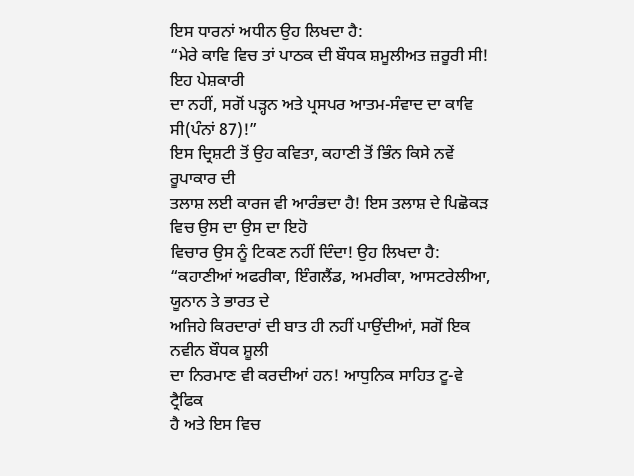ਇਸ ਧਾਰਨਾਂ ਅਧੀਨ ਉਹ ਲਿਖਦਾ ਹੈ:
“ਮੇਰੇ ਕਾਵਿ ਵਿਚ ਤਾਂ ਪਾਠਕ ਦੀ ਬੌਧਕ ਸ਼ਮੂਲੀਅਤ ਜ਼ਰੂਰੀ ਸੀ! ਇਹ ਪੇਸ਼ਕਾਰੀ
ਦਾ ਨਹੀਂ, ਸਗੋਂ ਪੜ੍ਹਨ ਅਤੇ ਪ੍ਰਸਪਰ ਆਤਮ-ਸੰਵਾਦ ਦਾ ਕਾਵਿ ਸੀ(ਪੰਨਾਂ 87)!”
ਇਸ ਦ੍ਰਿਸ਼ਟੀ ਤੋਂ ਉਹ ਕਵਿਤਾ, ਕਹਾਣੀ ਤੋਂ ਭਿੰਨ ਕਿਸੇ ਨਵੇਂ ਰੂਪਾਕਾਰ ਦੀ
ਤਲਾਸ਼ ਲਈ ਕਾਰਜ ਵੀ ਆਰੰਭਦਾ ਹੈ! ਇਸ ਤਲਾਸ਼ ਦੇ ਪਿਛੋਕੜ ਵਿਚ ਉਸ ਦਾ ਉਸ ਦਾ ਇਹੋ
ਵਿਚਾਰ ਉਸ ਨੂੰ ਟਿਕਣ ਨਹੀਂ ਦਿੰਦਾ! ਉਹ ਲਿਖਦਾ ਹੈ:
“ਕਹਾਣੀਆਂ ਅਫਰੀਕਾ, ਇੰਗਲੈਂਡ, ਅਮਰੀਕਾ, ਆਸਟਰੇਲੀਆ, ਯੂਨਾਨ ਤੇ ਭਾਰਤ ਦੇ
ਅਜਿਹੇ ਕਿਰਦਾਰਾਂ ਦੀ ਬਾਤ ਹੀ ਨਹੀਂ ਪਾਉਂਦੀਆਂ, ਸਗੋਂ ਇਕ ਨਵੀਨ ਬੌਧਕ ਸ਼ੂਲੀ
ਦਾ ਨਿਰਮਾਣ ਵੀ ਕਰਦੀਆਂ ਹਨ! ਆਧੁਨਿਕ ਸਾਹਿਤ ਟੂ-ਵੇ ਟ੍ਰੈਫਿਕ
ਹੈ ਅਤੇ ਇਸ ਵਿਚ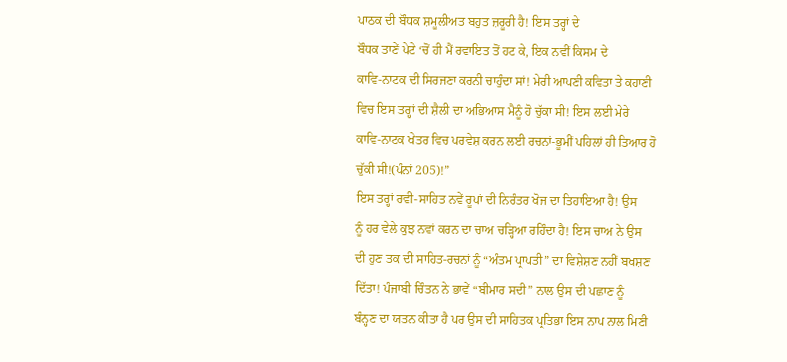ਪਾਠਕ ਦੀ ਬੌਧਕ ਸ਼ਮੂਲੀਅਤ ਬਹੁਤ ਜ਼ਰੂਰੀ ਹੈ! ਇਸ ਤਰ੍ਹਾਂ ਦੇ
ਬੌਧਕ ਤਾਣੇਂ ਪੇਟੇ ‘ਚੋਂ ਹੀ ਮੈਂ ਰਵਾਇਤ ਤੋਂ ਹਟ ਕੇ, ਇਕ ਨਵੀਂ ਕਿਸਮ ਦੇ
ਕਾਵਿ-ਨਾਟਕ ਦੀ ਸਿਰਜਣਾ ਕਰਨੀ ਚਾਹੁੰਦਾ ਸਾਂ! ਮੇਰੀ ਆਪਣੀ ਕਵਿਤਾ ਤੇ ਕਹਾਣੀ
ਵਿਚ ਇਸ ਤਰ੍ਹਾਂ ਦੀ ਸ਼ੈਲੀ ਦਾ ਅਭਿਆਸ ਮੈਨੂੰ ਹੋ ਚੁੱਕਾ ਸੀ! ਇਸ ਲਈ ਮੇਰੇ
ਕਾਵਿ-ਨਾਟਕ ਖੇਤਰ ਵਿਚ ਪਰਵੇਸ਼ ਕਰਨ ਲਈ ਰਚਨਾਂ-ਭੂਮੀਂ ਪਹਿਲਾਂ ਹੀ ਤਿਆਰ ਹੋ
ਚੁੱਕੀ ਸੀ!(ਪੰਨਾਂ 205)!”
ਇਸ ਤਰ੍ਹਾਂ ਰਵੀ-ਸਾਹਿਤ ਨਵੇਂ ਰੂਪਾਂ ਦੀ ਨਿਰੰਤਰ ਖੋਜ ਦਾ ਤਿਹਾਇਆ ਹੈ! ਉਸ
ਨੂੰ ਹਰ ਵੇਲੇ ਕੁਝ ਨਵਾਂ ਕਰਨ ਦਾ ਚਾਅ ਚੜ੍ਹਿਆ ਰਹਿੰਦਾ ਹੈ! ਇਸ ਚਾਅ ਨੇ ਉਸ
ਦੀ ਹੁਣ ਤਕ ਦੀ ਸਾਹਿਤ-ਰਚਨਾਂ ਨੂੰ “ਅੰਤਮ ਪ੍ਰਾਪਤੀ” ਦਾ ਵਿਸ਼ੇਸ਼ਣ ਨਹੀਂ ਬਖਸ਼ਣ
ਦਿੱਤਾ! ਪੰਜਾਬੀ ਚਿੰਤਨ ਨੇ ਭਾਵੇਂ “ਬੀਮਾਰ ਸਦੀ” ਨਾਲ ਉਸ ਦੀ ਪਛਾਣ ਨੂੰ
ਬੰਨ੍ਹਣ ਦਾ ਯਤਨ ਕੀਤਾ ਹੈ ਪਰ ਉਸ ਦੀ ਸਾਹਿਤਕ ਪ੍ਰਤਿਭਾ ਇਸ ਨਾਪ ਨਾਲ ਮਿਣੀ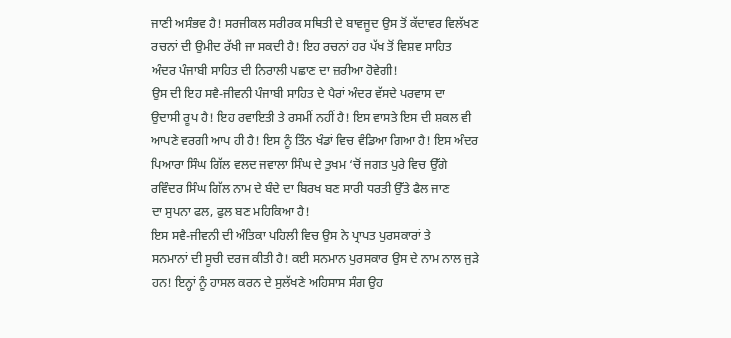ਜਾਣੀ ਅਸੰਭਵ ਹੈ! ਸਰਜੀਕਲ ਸਰੀਰਕ ਸਥਿਤੀ ਦੇ ਬਾਵਜੂਦ ਉਸ ਤੋਂ ਕੱਦਾਵਰ ਵਿਲੱਖਣ
ਰਚਨਾਂ ਦੀ ਉਮੀਦ ਰੱਖੀ ਜਾ ਸਕਦੀ ਹੈ! ਇਹ ਰਚਨਾਂ ਹਰ ਪੱਖ ਤੋਂ ਵਿਸ਼ਵ ਸਾਹਿਤ
ਅੰਦਰ ਪੰਜਾਬੀ ਸਾਹਿਤ ਦੀ ਨਿਰਾਲੀ ਪਛਾਣ ਦਾ ਜ਼ਰੀਆ ਹੋਵੇਗੀ!
ਉਸ ਦੀ ਇਹ ਸਵੈ-ਜੀਵਨੀ ਪੰਜਾਬੀ ਸਾਹਿਤ ਦੇ ਪੈਰਾਂ ਅੰਦਰ ਵੱਸਦੇ ਪਰਵਾਸ ਦਾ
ਉਦਾਸੀ ਰੂਪ ਹੈ! ਇਹ ਰਵਾਇਤੀ ਤੇ ਰਸਮੀਂ ਨਹੀਂ ਹੈ! ਇਸ ਵਾਸਤੇ ਇਸ ਦੀ ਸ਼ਕਲ ਵੀ
ਆਪਣੇ ਵਰਗੀ ਆਪ ਹੀ ਹੈ! ਇਸ ਨੂੰ ਤਿੰਨ ਖੰਡਾਂ ਵਿਚ ਵੰਡਿਆ ਗਿਆ ਹੈ! ਇਸ ਅੰਦਰ
ਪਿਆਰਾ ਸਿੰਘ ਗਿੱਲ ਵਲਦ ਜਵਾਲਾ ਸਿੰਘ ਦੇ ਤੁਖਮ ‘ਚੋਂ ਜਗਤ ਪੁਰੇ ਵਿਚ ਉੱਗੇ
ਰਵਿੰਦਰ ਸਿੰਘ ਗਿੱਲ ਨਾਮ ਦੇ ਬੰਦੇ ਦਾ ਬਿਰਖ ਬਣ ਸਾਰੀ ਧਰਤੀ ਉੱਤੇ ਫੈਲ ਜਾਣ
ਦਾ ਸੁਪਨਾ ਫਲ, ਫੁਲ ਬਣ ਮਹਿਕਿਆ ਹੈ!
ਇਸ ਸਵੈ-ਜੀਵਨੀ ਦੀ ਅੰਤਿਕਾ ਪਹਿਲੀ ਵਿਚ ਉਸ ਨੇ ਪ੍ਰਾਪਤ ਪੁਰਸਕਾਰਾਂ ਤੇ
ਸਨਮਾਨਾਂ ਦੀ ਸੂਚੀ ਦਰਜ ਕੀਤੀ ਹੈ! ਕਈ ਸਨਮਾਨ ਪੁਰਸਕਾਰ ਉਸ ਦੇ ਨਾਮ ਨਾਲ ਜੁੜੇ
ਹਨ! ਇਨ੍ਹਾਂ ਨੂੰ ਹਾਸਲ ਕਰਨ ਦੇ ਸੁਲੱਖਣੇ ਅਹਿਸਾਸ ਸੰਗ ਉਹ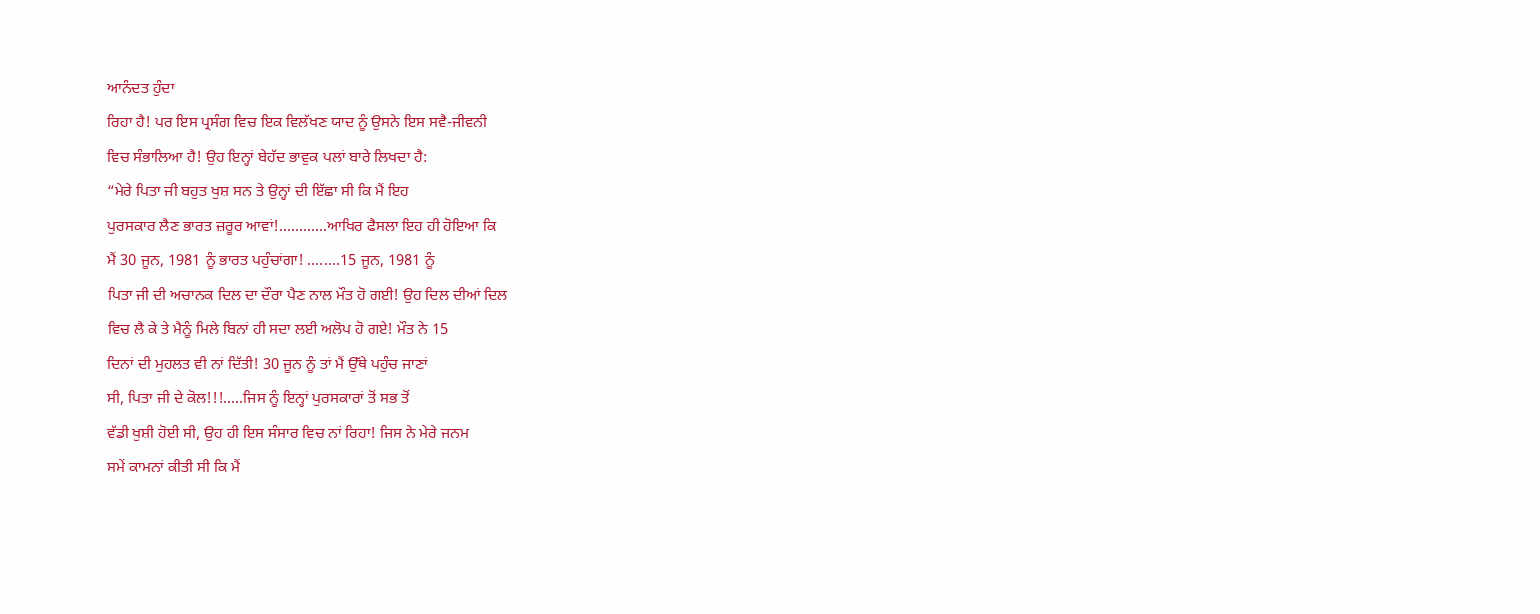ਆਨੰਦਤ ਹੁੰਦਾ
ਰਿਹਾ ਹੈ! ਪਰ ਇਸ ਪ੍ਰਸੰਗ ਵਿਚ ਇਕ ਵਿਲੱਖਣ ਯਾਦ ਨੂੰ ਉਸਨੇ ਇਸ ਸਵੈ-ਜੀਵਨੀ
ਵਿਚ ਸੰਭਾਲਿਆ ਹੈ! ਉਹ ਇਨ੍ਹਾਂ ਬੇਹੱਦ ਭਾਵੁਕ ਪਲਾਂ ਬਾਰੇ ਲਿਖਦਾ ਹੈ:
“ਮੇਰੇ ਪਿਤਾ ਜੀ ਬਹੁਤ ਖੁਸ਼ ਸਨ ਤੇ ਉਨ੍ਹਾਂ ਦੀ ਇੱਛਾ ਸੀ ਕਿ ਮੈਂ ਇਹ
ਪੁਰਸਕਾਰ ਲੈਣ ਭਾਰਤ ਜ਼ਰੂਰ ਆਵਾਂ!............ਆਖਿਰ ਫੈਸਲਾ ਇਹ ਹੀ ਹੋਇਆ ਕਿ
ਮੈਂ 30 ਜੂਨ, 1981 ਨੂੰ ਭਾਰਤ ਪਹੁੰਚਾਂਗਾ! ........15 ਜੂਨ, 1981 ਨੂੰ
ਪਿਤਾ ਜੀ ਦੀ ਅਚਾਨਕ ਦਿਲ ਦਾ ਦੌਰਾ ਪੈਣ ਨਾਲ ਮੌਤ ਹੋ ਗਈ! ਉਹ ਦਿਲ ਦੀਆਂ ਦਿਲ
ਵਿਚ ਲੈ ਕੇ ਤੇ ਮੈਨੂੰ ਮਿਲੇ ਬਿਨਾਂ ਹੀ ਸਦਾ ਲਈ ਅਲੋਪ ਹੋ ਗਏ! ਮੌਤ ਨੇ 15
ਦਿਨਾਂ ਦੀ ਮੁਹਲਤ ਵੀ ਨਾਂ ਦਿੱਤੀ! 30 ਜੂਨ ਨੂੰ ਤਾਂ ਮੈਂ ਉੱਥੇ ਪਹੁੰਚ ਜਾਣਾਂ
ਸੀ, ਪਿਤਾ ਜੀ ਦੇ ਕੋਲ!!!.....ਜਿਸ ਨੂੰ ਇਨ੍ਹਾਂ ਪੁਰਸਕਾਰਾਂ ਤੋਂ ਸਭ ਤੋਂ
ਵੱਡੀ ਖੁਸ਼ੀ ਹੋਈ ਸੀ, ਉਹ ਹੀ ਇਸ ਸੰਸਾਰ ਵਿਚ ਨਾਂ ਰਿਹਾ! ਜਿਸ ਨੇ ਮੇਰੇ ਜਨਮ
ਸਮੇਂ ਕਾਮਨਾਂ ਕੀਤੀ ਸੀ ਕਿ ਮੈਂ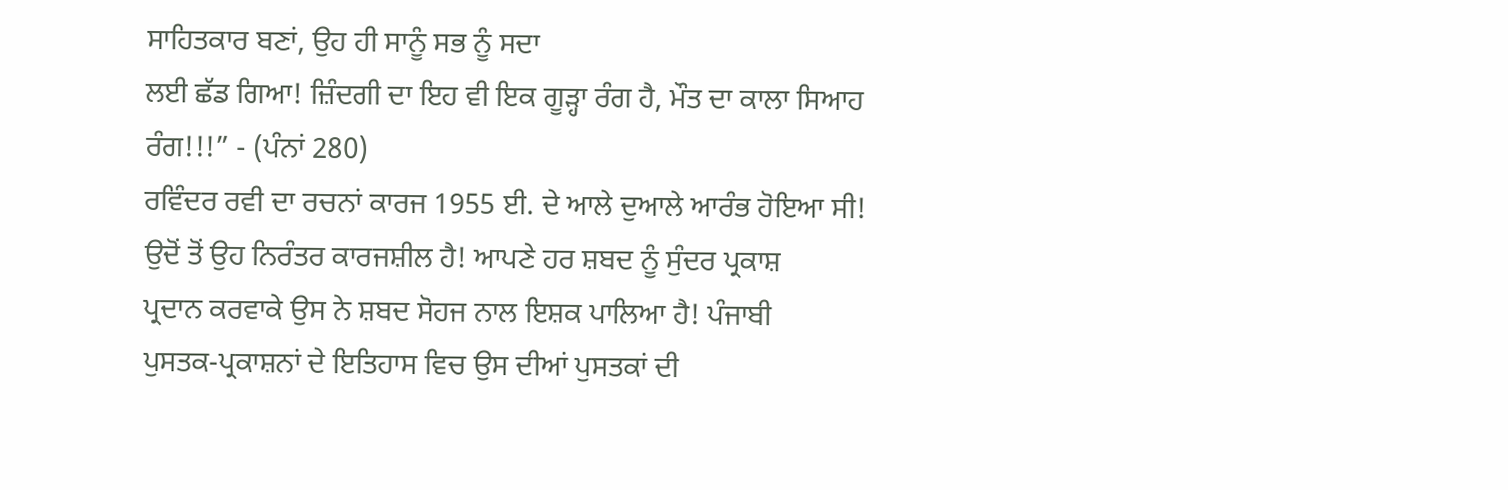ਸਾਹਿਤਕਾਰ ਬਣਾਂ, ਉਹ ਹੀ ਸਾਨੂੰ ਸਭ ਨੂੰ ਸਦਾ
ਲਈ ਛੱਡ ਗਿਆ! ਜ਼ਿੰਦਗੀ ਦਾ ਇਹ ਵੀ ਇਕ ਗੂੜ੍ਹਾ ਰੰਗ ਹੈ, ਮੌਤ ਦਾ ਕਾਲਾ ਸਿਆਹ
ਰੰਗ!!!” - (ਪੰਨਾਂ 280)
ਰਵਿੰਦਰ ਰਵੀ ਦਾ ਰਚਨਾਂ ਕਾਰਜ 1955 ਈ. ਦੇ ਆਲੇ ਦੁਆਲੇ ਆਰੰਭ ਹੋਇਆ ਸੀ!
ਉਦੋਂ ਤੋਂ ਉਹ ਨਿਰੰਤਰ ਕਾਰਜਸ਼ੀਲ ਹੈ! ਆਪਣੇ ਹਰ ਸ਼ਬਦ ਨੂੰ ਸੁੰਦਰ ਪ੍ਰਕਾਸ਼
ਪ੍ਰਦਾਨ ਕਰਵਾਕੇ ਉਸ ਨੇ ਸ਼ਬਦ ਸੋਹਜ ਨਾਲ ਇਸ਼ਕ ਪਾਲਿਆ ਹੈ! ਪੰਜਾਬੀ
ਪੁਸਤਕ-ਪ੍ਰਕਾਸ਼ਨਾਂ ਦੇ ਇਤਿਹਾਸ ਵਿਚ ਉਸ ਦੀਆਂ ਪੁਸਤਕਾਂ ਦੀ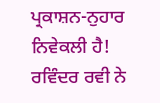ਪ੍ਰਕਾਸ਼ਨ-ਨੁਹਾਰ
ਨਿਵੇਕਲੀ ਹੈ!
ਰਵਿੰਦਰ ਰਵੀ ਨੇ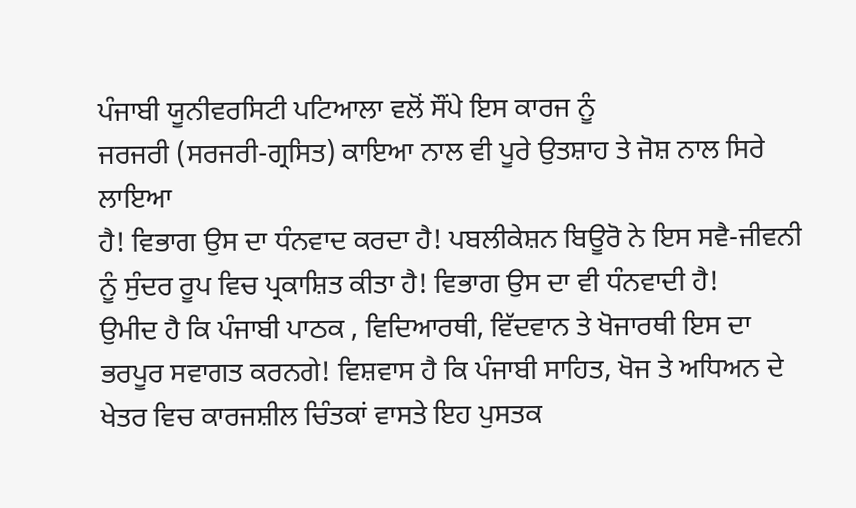ਪੰਜਾਬੀ ਯੂਨੀਵਰਸਿਟੀ ਪਟਿਆਲਾ ਵਲੋਂ ਸੌਂਪੇ ਇਸ ਕਾਰਜ ਨੂੰ
ਜਰਜਰੀ (ਸਰਜਰੀ-ਗ੍ਰਸਿਤ) ਕਾਇਆ ਨਾਲ ਵੀ ਪੂਰੇ ਉਤਸ਼ਾਹ ਤੇ ਜੋਸ਼ ਨਾਲ ਸਿਰੇ ਲਾਇਆ
ਹੈ! ਵਿਭਾਗ ਉਸ ਦਾ ਧੰਨਵਾਦ ਕਰਦਾ ਹੈ! ਪਬਲੀਕੇਸ਼ਨ ਬਿਊਰੋ ਨੇ ਇਸ ਸਵੈ-ਜੀਵਨੀ
ਨੂੰ ਸੁੰਦਰ ਰੂਪ ਵਿਚ ਪ੍ਰਕਾਸ਼ਿਤ ਕੀਤਾ ਹੈ! ਵਿਭਾਗ ਉਸ ਦਾ ਵੀ ਧੰਨਵਾਦੀ ਹੈ!
ਉਮੀਦ ਹੈ ਕਿ ਪੰਜਾਬੀ ਪਾਠਕ , ਵਿਦਿਆਰਥੀ, ਵਿੱਦਵਾਨ ਤੇ ਖੋਜਾਰਥੀ ਇਸ ਦਾ
ਭਰਪੂਰ ਸਵਾਗਤ ਕਰਨਗੇ! ਵਿਸ਼ਵਾਸ ਹੈ ਕਿ ਪੰਜਾਬੀ ਸਾਹਿਤ, ਖੋਜ ਤੇ ਅਧਿਅਨ ਦੇ
ਖੇਤਰ ਵਿਚ ਕਾਰਜਸ਼ੀਲ ਚਿੰਤਕਾਂ ਵਾਸਤੇ ਇਹ ਪੁਸਤਕ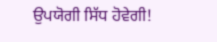ਉਪਯੋਗੀ ਸਿੱਧ ਹੋਵੇਗੀ!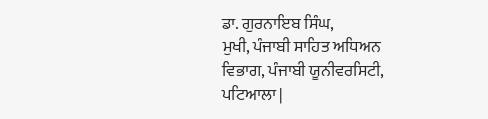ਡਾ. ਗੁਰਨਾਇਬ ਸਿੰਘ,
ਮੁਖੀ, ਪੰਜਾਬੀ ਸਾਹਿਤ ਅਧਿਅਨ ਵਿਭਾਗ, ਪੰਜਾਬੀ ਯੂਨੀਵਰਸਿਟੀ, ਪਟਿਆਲਾ |